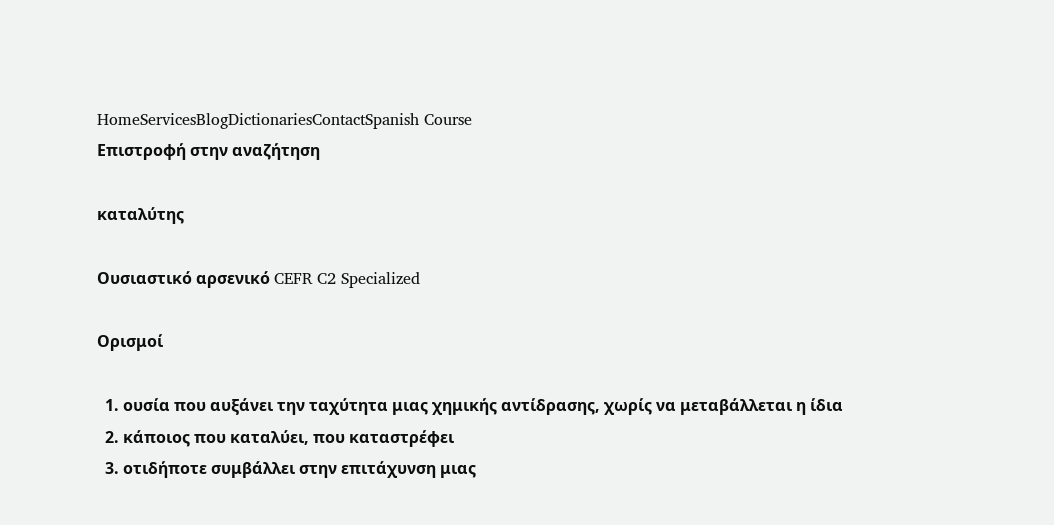HomeServicesBlogDictionariesContactSpanish Course
Επιστροφή στην αναζήτηση

καταλύτης

Ουσιαστικό αρσενικό CEFR C2 Specialized

Ορισμοί

  1. ουσία που αυξάνει την ταχύτητα μιας χημικής αντίδρασης, χωρίς να μεταβάλλεται η ίδια
  2. κάποιος που καταλύει, που καταστρέφει
  3. οτιδήποτε συμβάλλει στην επιτάχυνση μιας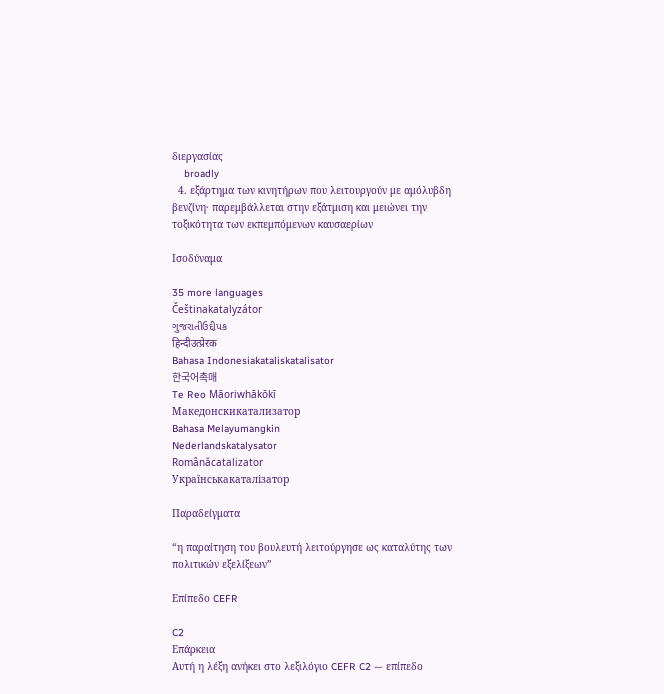διεργασίας
    broadly
  4. εξάρτημα των κινητήρων που λειτουργούν με αμόλυβδη βενζίνη· παρεμβάλλεται στην εξάτμιση και μειώνει την τοξικότητα των εκπεμπόμενων καυσαερίων

Ισοδύναμα

35 more languages
Češtinakatalyzátor
ગુજરાતીઉદ્દીપક
हिन्दीउत्प्रेरक
Bahasa Indonesiakataliskatalisator
한국어촉매
Te Reo Māoriwhākōkī
Македонскикатализатор
Bahasa Melayumangkin
Nederlandskatalysator
Românăcatalizator
Українськакаталізатор

Παραδείγματα

“η παραίτηση του βουλευτή λειτούργησε ως καταλύτης των πολιτικών εξελίξεων”

Επίπεδο CEFR

C2
Επάρκεια
Αυτή η λέξη ανήκει στο λεξιλόγιο CEFR C2 — επίπεδο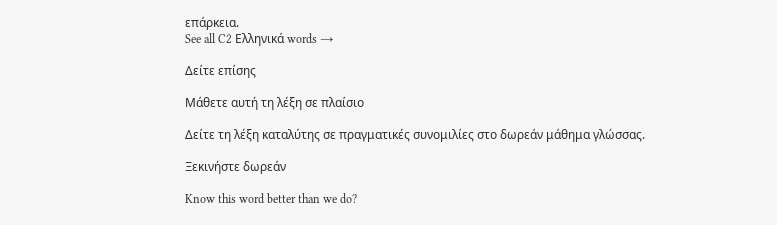επάρκεια.
See all C2 Ελληνικά words →

Δείτε επίσης

Μάθετε αυτή τη λέξη σε πλαίσιο

Δείτε τη λέξη καταλύτης σε πραγματικές συνομιλίες στο δωρεάν μάθημα γλώσσας.

Ξεκινήστε δωρεάν

Know this word better than we do?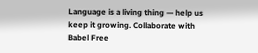Language is a living thing — help us keep it growing. Collaborate with Babel Free